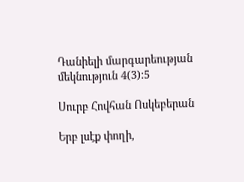Դանիելի մարգարեության մեկնություն 4(3):5

Սուրբ Հովհան Ոսկեբերան

Երբ լսէք փողի,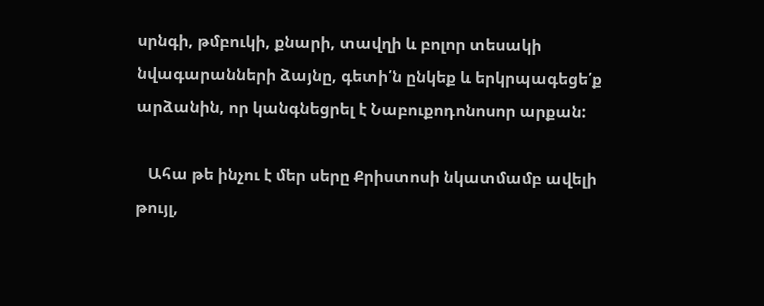սրնգի, թմբուկի, քնարի, տավղի և բոլոր տեսակի նվագարանների ձայնը, գետի՛ն ընկեք և երկրպագեցե՛ք արձանին, որ կանգնեցրել է Նաբուքոդոնոսոր արքան:

   Ահա թե ինչու է մեր սերը Քրիստոսի նկատմամբ ավելի թույլ,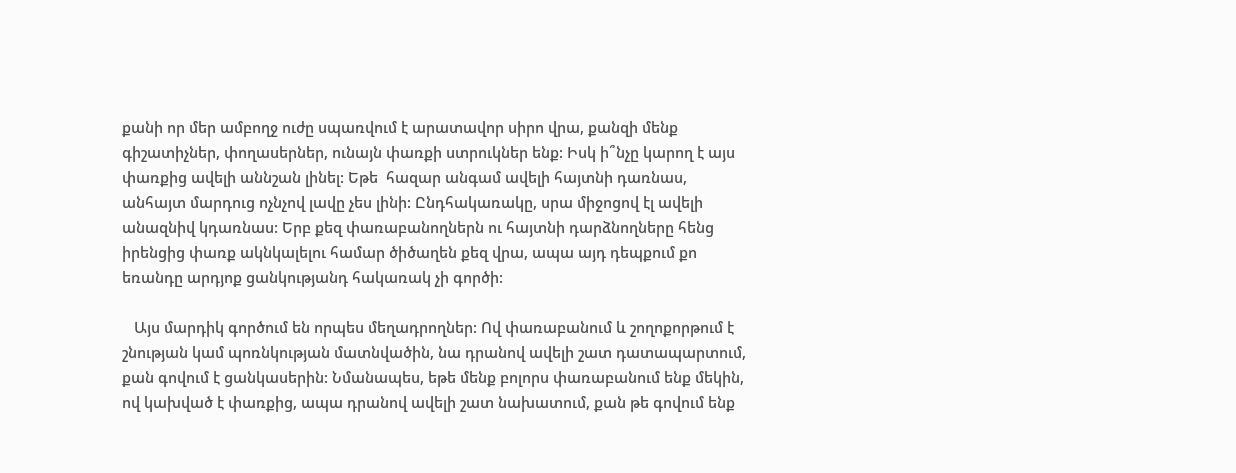քանի որ մեր ամբողջ ուժը սպառվում է արատավոր սիրո վրա, քանզի մենք գիշատիչներ, փողասերներ, ունայն փառքի ստրուկներ ենք: Իսկ ի՞նչը կարող է այս փառքից ավելի աննշան լինել: Եթե  հազար անգամ ավելի հայտնի դառնաս, անհայտ մարդուց ոչնչով լավը չես լինի: Ընդհակառակը, սրա միջոցով էլ ավելի անազնիվ կդառնաս: Երբ քեզ փառաբանողներն ու հայտնի դարձնողները հենց իրենցից փառք ակնկալելու համար ծիծաղեն քեզ վրա, ապա այդ դեպքում քո եռանդը արդյոք ցանկությանդ հակառակ չի գործի:

   Այս մարդիկ գործում են որպես մեղադրողներ: Ով փառաբանում և շողոքորթում է շնության կամ պոռնկության մատնվածին, նա դրանով ավելի շատ դատապարտում, քան գովում է ցանկասերին: Նմանապես, եթե մենք բոլորս փառաբանում ենք մեկին, ով կախված է փառքից, ապա դրանով ավելի շատ նախատում, քան թե գովում ենք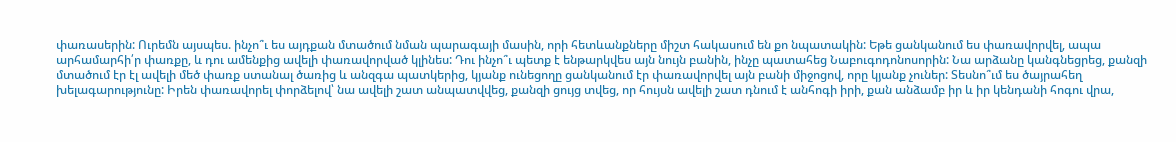փառասերին: Ուրեմն այսպես. ինչո՞ւ ես այդքան մտածում նման պարագայի մասին, որի հետևանքները միշտ հակասում են քո նպատակին: Եթե ցանկանում ես փառավորվել, ապա արհամարհի՛ր փառքը, և դու ամենքից ավելի փառավորված կլինես: Դու ինչո՞ւ պետք է ենթարկվես այն նույն բանին, ինչը պատահեց Նաբուգոդոնոսորին: Նա արձանը կանգնեցրեց, քանզի մտածում էր էլ ավելի մեծ փառք ստանալ ծառից և անզգա պատկերից, կյանք ունեցողը ցանկանում էր փառավորվել այն բանի միջոցով, որը կյանք չուներ: Տեսնո՞ւմ ես ծայրահեղ խելագարությունը: Իրեն փառավորել փորձելով՝ նա ավելի շատ անպատվվեց, քանզի ցույց տվեց, որ հույսն ավելի շատ դնում է անհոգի իրի, քան անձամբ իր և իր կենդանի հոգու վրա,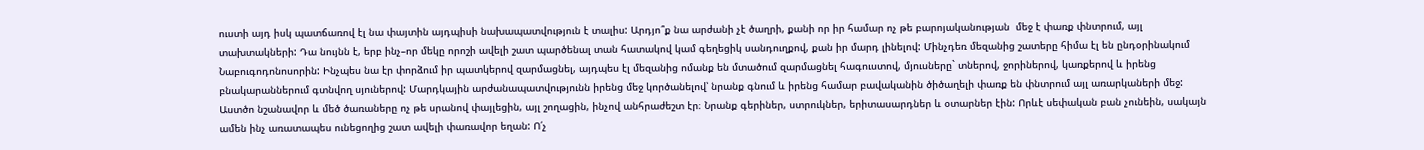ուստի այդ իսկ պատճառով էլ նա փայտին այդպիսի նախապատվություն է տալիս: Արդյո՞ք նա արժանի չէ ծաղրի, քանի որ իր համար ոչ թե բարոյականության  մեջ է փառք փնտրում, այլ տախտակների: Դա նույնն է, երբ ինչ–որ մեկը որոշի ավելի շատ պարծենալ տան հատակով կամ գեղեցիկ սանդուղքով, քան իր մարդ լինելով: Մինչդեռ մեզանից շատերը հիմա էլ են ընդօրինակում Նաբուգոդոնոսորին: Ինչպես նա էր փորձում իր պատկերով զարմացնել, այդպես էլ մեզանից ոմանք են մտածում զարմացնել հագուստով, մյուսները` տներով, ջորիներով, կառքերով և իրենց բնակարաններում գտնվող սյուներով: Մարդկային արժանապատվությունն իրենց մեջ կործանելով՝ նրանք գնում և իրենց համար բավականին ծիծաղելի փառք են փնտրում այլ առարկաների մեջ: Աստծո նշանավոր և մեծ ծառաները ոչ թե սրանով փայլեցին, այլ շողացին, ինչով անհրաժեշտ էր։ Նրանք գերիներ, ստրուկներ, երիտասարդներ և օտարներ էին: Որևէ սեփական բան չունեին, սակայն ամեն ինչ առատապես ունեցողից շատ ավելի փառավոր եղան: Ո՛չ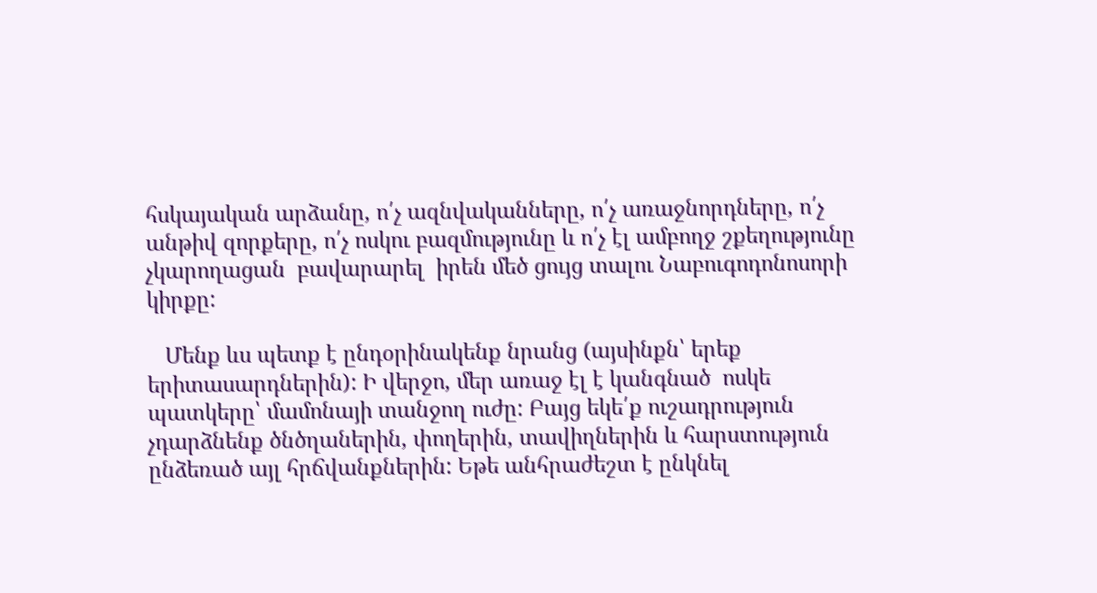հսկայական արձանը, ո՛չ ազնվականները, ո՛չ առաջնորդները, ո՛չ անթիվ զորքերը, ո՛չ ոսկու բազմությունը և ո՛չ էլ ամբողջ շքեղությունը չկարողացան  բավարարել  իրեն մեծ ցույց տալու Նաբուգոդոնոսորի կիրքը:

   Մենք ևս պետք է ընդօրինակենք նրանց (այսինքն՝ երեք երիտասարդներին): Ի վերջո, մեր առաջ էլ է կանգնած  ոսկե պատկերը՝ մամոնայի տանջող ուժը: Բայց եկե՛ք ուշադրություն չդարձնենք ծնծղաներին, փողերին, տավիղներին և հարստություն ընձեռած այլ հրճվանքներին: Եթե անհրաժեշտ է ընկնել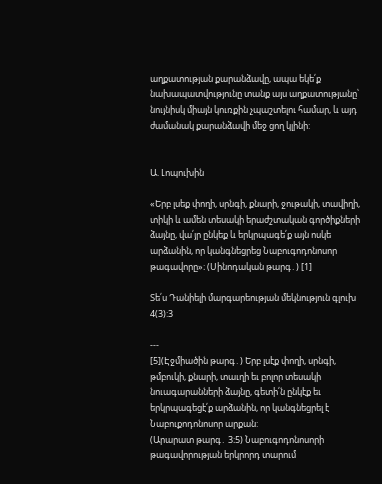աղքատության քարանձավը, ապա եկե՛ք նախապատվությունը տանք այս աղքատությանը՝ նույնիսկ միայն կուռքին չպաշտելու համար, և այդ ժամանակ քարանձավի մեջ ցող կլինի:


Ա. Լոպուխին

«Երբ լսեք փողի, սրնգի, քնարի, ջութակի, տավիղի, տիկի և ամեն տեսակի երաժշտական գործիքների ձայնը, վա՛յր ընկեք և երկրպագե՛ք այն ոսկե արձանին, որ կանգնեցրեց Նաբուգոդոնոսոր թագավորը»։ (Սինոդական թարգ․) [1]

Տե՛ս Դանիելի մարգարեության մեկնություն գլուխ 4(3):3

---
[5](Էջմիածին թարգ․) Երբ լսէք փողի, սրնգի, թմբուկի, քնարի, տաւղի եւ բոլոր տեսակի նուագարանների ձայնը, գետի՛ն ընկէք եւ երկրպագեցէ՛ք արձանին, որ կանգնեցրել է Նաբուքոդոնոսոր արքան:
(Արարատ թարգ․ 3։5) Նաբուգոդոնոսորի թագավորության երկրորդ տարում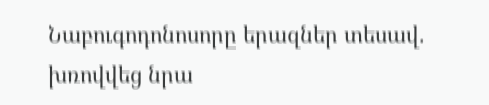Նաբուգոդոնոսորը երազներ տեսավ. խռովվեց նրա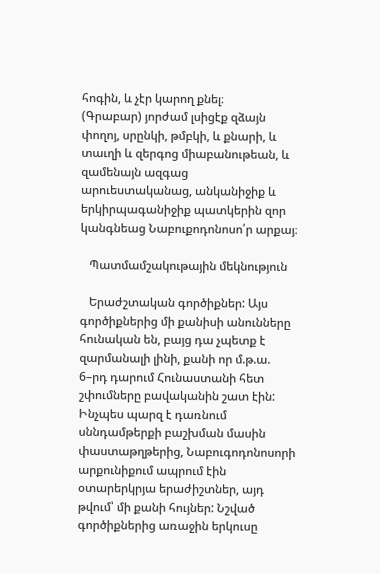հոգին, և չէր կարող քնել։
(Գրաբար) յորժամ լսիցէք զձայն փողոյ, սրընկի, թմբկի, և քնարի, և տաւղի և զերգոց միաբանութեան, և զամենայն ազգաց արուեստականաց, անկանիջիք և երկիրպագանիջիք պատկերին զոր կանգնեաց Նաբուքոդոնոսո՛ր արքայ։

   Պատմամշակութային մեկնություն

   Երաժշտական գործիքներ: Այս գործիքներից մի քանիսի անունները հունական են, բայց դա չպետք է զարմանալի լինի, քանի որ մ.թ.ա. 6–րդ դարում Հունաստանի հետ շփումները բավականին շատ էին: Ինչպես պարզ է դառնում սննդամթերքի բաշխման մասին փաստաթղթերից, Նաբուգոդոնոսորի արքունիքում ապրում էին օտարերկրյա երաժիշտներ, այդ թվում՝ մի քանի հույներ: Նշված գործիքներից առաջին երկուսը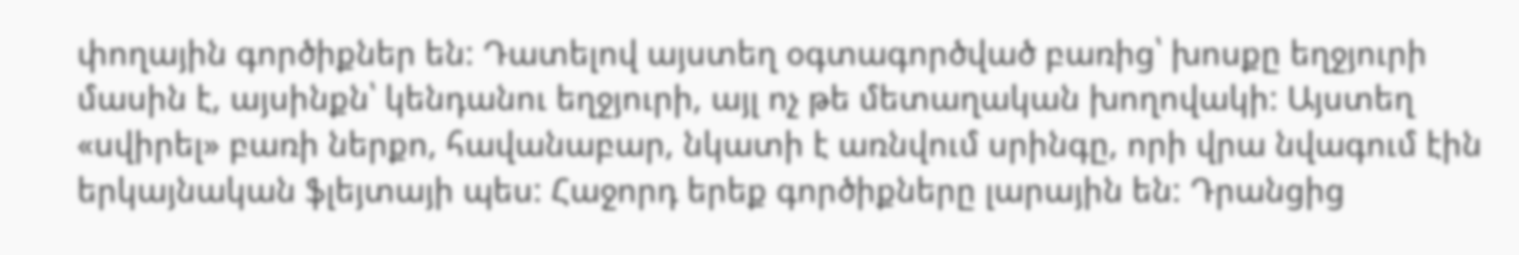փողային գործիքներ են: Դատելով այստեղ օգտագործված բառից՝ խոսքը եղջյուրի մասին է, այսինքն՝ կենդանու եղջյուրի, այլ ոչ թե մետաղական խողովակի: Այստեղ «սվիրել» բառի ներքո, հավանաբար, նկատի է առնվում սրինգը, որի վրա նվագում էին երկայնական ֆլեյտայի պես: Հաջորդ երեք գործիքները լարային են: Դրանցից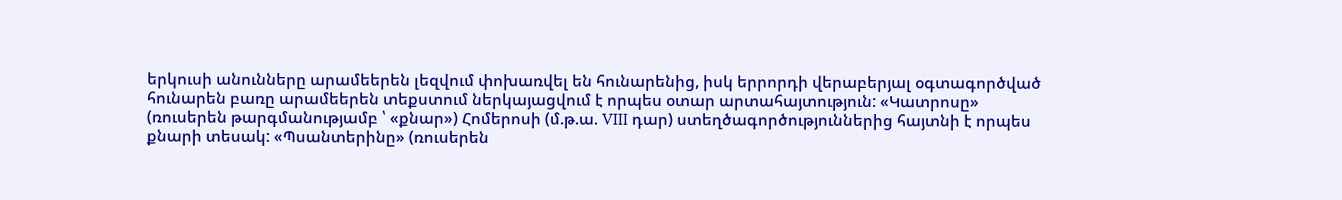երկուսի անունները արամեերեն լեզվում փոխառվել են հունարենից, իսկ երրորդի վերաբերյալ օգտագործված հունարեն բառը արամեերեն տեքստում ներկայացվում է որպես օտար արտահայտություն: «Կատրոսը» (ռուսերեն թարգմանությամբ ՝ «քնար») Հոմերոսի (մ.թ.ա. VIII դար) ստեղծագործություններից հայտնի է որպես քնարի տեսակ: «Պսանտերինը» (ռուսերեն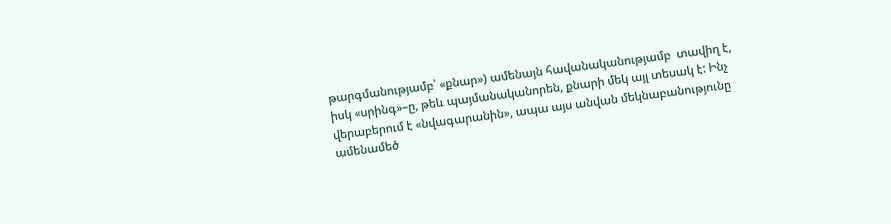թարգմանությամբ՝ «քնար») ամենայն հավանականությամբ  տավիղ է, իսկ «սրինգ»–ը, թեև պայմանականորեն, քնարի մեկ այլ տեսակ է: Ինչ վերաբերում է «նվագարանին», ապա այս անվան մեկնաբանությունը ամենամեծ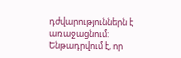դժվարություններն է առաջացնում: Ենթադրվում է, որ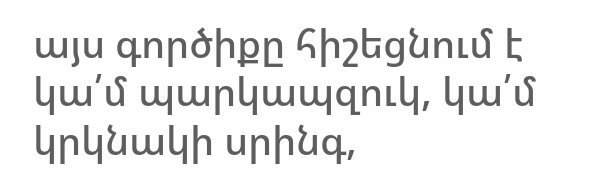այս գործիքը հիշեցնում է կա՛մ պարկապզուկ, կա՛մ կրկնակի սրինգ,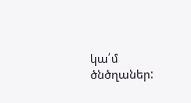կա՛մ ծնծղաներ: